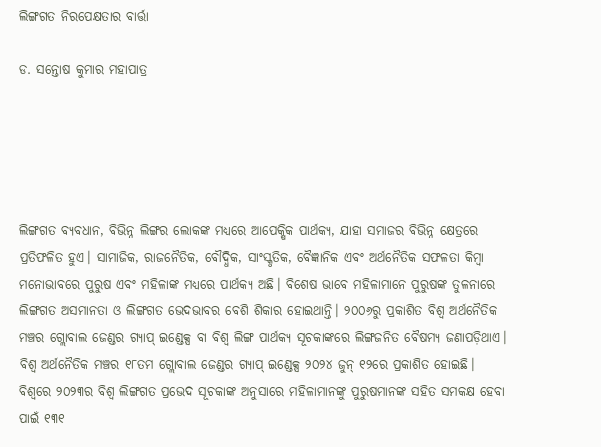ଲିଙ୍ଗଗତ ନିରପେକ୍ଷତାର ବାର୍ତ୍ତା

ଡ. ସନ୍ତୋଷ କୁମାର ମହାପାତ୍ର





ଲିଙ୍ଗଗତ ବ୍ୟବଧାନ, ବିଭିନ୍ନ ଲିଙ୍ଗର ଲୋକଙ୍କ ମଧ୍ୟରେ ଆପେକ୍ଷିକ ପାର୍ଥକ୍ୟ, ଯାହା ସମାଜର ବିଭିନ୍ନ କ୍ଷେତ୍ରରେ ପ୍ରତିଫଳିତ ହୁଏ। ସାମାଜିକ, ରାଜନୈତିକ, ବୌଦ୍ଧିକ, ସାଂସ୍କୃତିକ, ବୈଜ୍ଞାନିକ ଏବଂ ଅର୍ଥନୈତିକ ସଫଳତା କିମ୍ବା ମନୋଭାବରେ ପୁରୁଷ ଏବଂ ମହିଳାଙ୍କ ମଧ୍ୟରେ ପାର୍ଥକ୍ୟ ଅଛି। ବିଶେଷ ଭାବେ ମହିଳାମାନେ ପୁରୁଷଙ୍କ ତୁଳନାରେ ଲିଙ୍ଗଗତ ଅସମାନତା ଓ ଲିଙ୍ଗଗତ ଭେଦଭାବର ବେଶି ଶିକାର ହୋଇଥାନ୍ତି। ୨୦୦୬ରୁ ପ୍ରକାଶିତ ବିଶ୍ୱ ଅର୍ଥନୈତିକ ମଞ୍ଚର ଗ୍ଲୋବାଲ ଜେଣ୍ଡର ଗ୍ୟାପ୍‌ ଇଣ୍ଡେକ୍ସ ବା ବିଶ୍ୱ ଲିଙ୍ଗ ପାର୍ଥକ୍ୟ ସୂଚକାଙ୍କରେ ଲିଙ୍ଗଜନିତ ବୈଷମ୍ୟ ଜଣାପଡ଼ିଥାଏ। ବିଶ୍ୱ ଅର୍ଥନୈତିକ ମଞ୍ଚର ୧୮ତମ ଗ୍ଲୋବାଲ ଜେଣ୍ଡର ଗ୍ୟାପ୍‌ ଇଣ୍ଡେକ୍ସ ୨୦୨୪ ଜୁନ୍‌ ୧୨ରେ ପ୍ରକାଶିତ ହୋଇଛି। ବିଶ୍ବରେ ୨୦୨୩ର ବିଶ୍ୱ ଲିଙ୍ଗଗତ ପ୍ରଭେଦ ସୂଚକାଙ୍କ ଅନୁସାରେ ମହିଳାମାନଙ୍କୁ ପୁରୁଷମାନଙ୍କ ସହିତ ସମକକ୍ଷ ହେବା ପାଇଁ ୧୩୧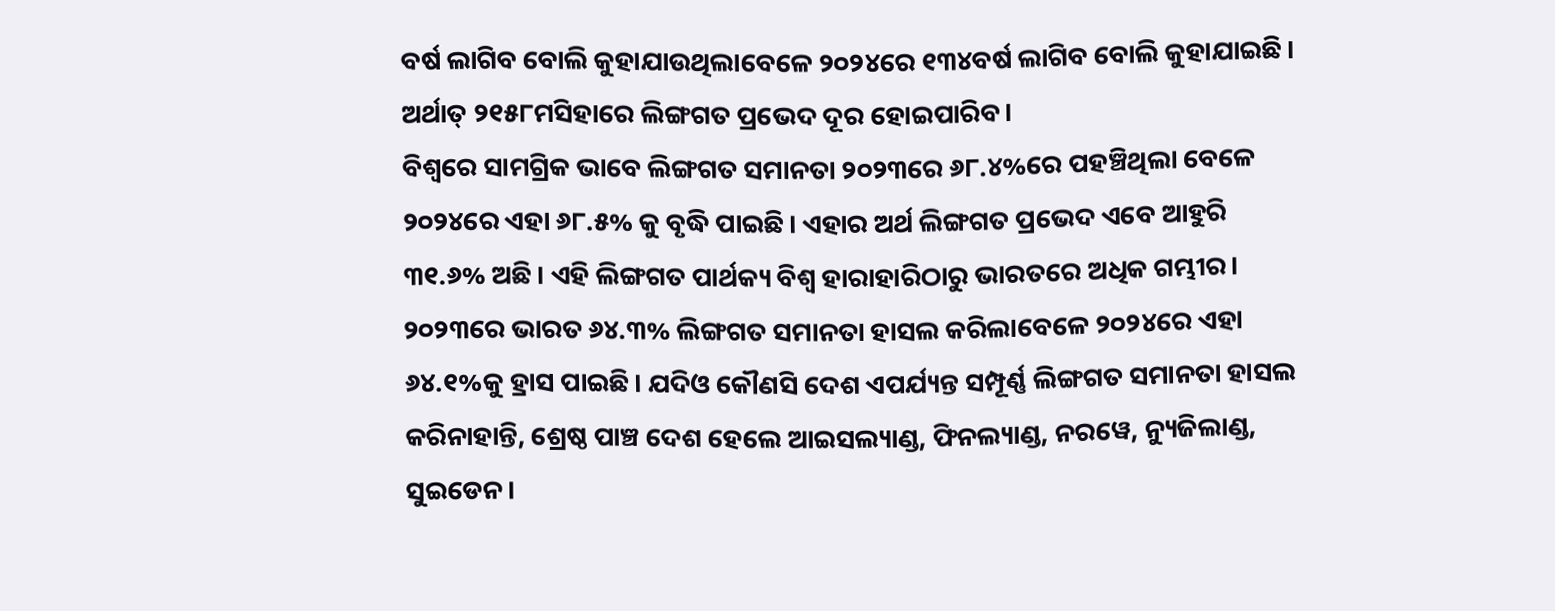ବର୍ଷ ଲାଗିବ ବୋଲି କୁହାଯାଉଥିଲାବେଳେ ୨୦୨୪ରେ ୧୩୪ବର୍ଷ ଲାଗିବ ବୋଲି କୁହାଯାଇଛି। ଅର୍ଥାତ୍‌ ୨୧୫୮ମସିହାରେ ଲିଙ୍ଗଗତ ପ୍ରଭେଦ ଦୂର ହୋଇପାରିବ।
ବିଶ୍ବରେ ସାମଗ୍ରିକ ଭାବେ ଲିଙ୍ଗଗତ ସମାନତା ୨୦୨୩ରେ ୬୮.୪%ରେ ପହଞ୍ଚିଥିଲା ବେଳେ ୨୦୨୪ରେ ଏହା ୬୮.୫% କୁ ବୃଦ୍ଧି ପାଇଛି। ଏହାର ଅର୍ଥ ଲିଙ୍ଗଗତ ପ୍ରଭେଦ ଏବେ ଆହୁରି ୩୧.୬% ଅଛି। ଏହି ଲିଙ୍ଗଗତ ପାର୍ଥକ୍ୟ ବିଶ୍ୱ ହାରାହାରିଠାରୁ ଭାରତରେ ଅଧିକ ଗମ୍ଭୀର। ୨୦୨୩ରେ ଭାରତ ୬୪.୩% ଲିଙ୍ଗଗତ ସମାନତା ହାସଲ କରିଲାବେଳେ ୨୦୨୪ରେ ଏହା ୬୪.୧%କୁ ହ୍ରାସ ପାଇଛି। ଯଦିଓ କୌଣସି ଦେଶ ଏପର୍ଯ୍ୟନ୍ତ ସମ୍ପୂର୍ଣ୍ଣ ଲିଙ୍ଗଗତ ସମାନତା ହାସଲ କରିନାହାନ୍ତି, ଶ୍ରେଷ୍ଠ ପାଞ୍ଚ ଦେଶ ହେଲେ ଆଇସଲ୍ୟାଣ୍ଡ, ଫିନଲ୍ୟାଣ୍ଡ, ନରୱେ, ନ୍ୟୁଜିଲାଣ୍ଡ, ସୁଇଡେନ।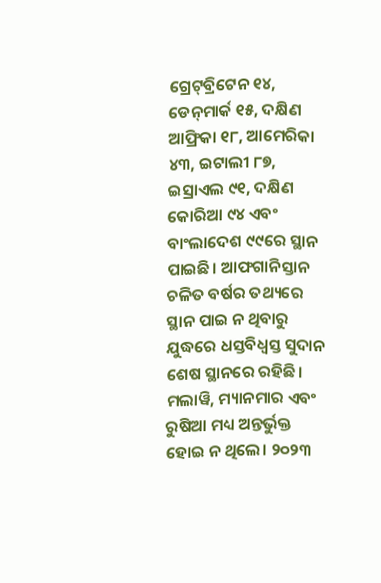ଗ୍ରେଟ୍‌ବ୍ରିଟେନ ୧୪, ଡେନ୍‌ମାର୍କ ୧୫, ଦକ୍ଷିଣ ଆଫ୍ରିକା ୧୮, ଆମେରିକା ୪୩, ଇଟାଲୀ ୮୭, ଇସ୍ରାଏଲ ୯୧, ଦକ୍ଷିଣ କୋରିଆ ୯୪ ଏବଂ ବାଂଲାଦେଶ ୯୯ରେ ସ୍ଥାନ ପାଇଛି। ଆଫଗାନିସ୍ତାନ ଚଳିତ ବର୍ଷର ତଥ୍ୟରେ ସ୍ଥାନ ପାଇ ନ ଥିବାରୁ ଯୁଦ୍ଧରେ ଧସ୍ତବିଧ୍ୱସ୍ତ ସୁଦାନ ଶେଷ ସ୍ଥାନରେ ରହିଛି। ମଲାୱି, ମ୍ୟାନମାର ଏବଂ ରୁଷିଆ ମଧ୍ୟ ଅନ୍ତର୍ଭୁକ୍ତ ହୋଇ ନ ଥିଲେ। ୨୦୨୩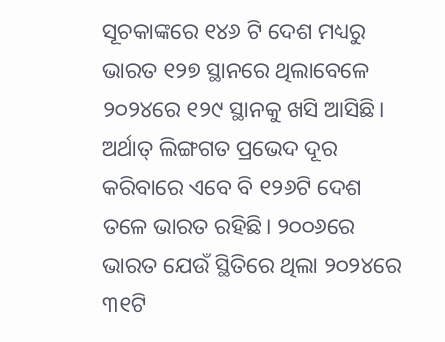ସୂଚକାଙ୍କରେ ୧୪୬ ଟି ଦେଶ ମଧ୍ୟରୁ ଭାରତ ୧୨୭ ସ୍ଥାନରେ ଥିଲାବେଳେ ୨୦୨୪ରେ ୧୨୯ ସ୍ଥାନକୁ ଖସି ଆସିଛି। ଅର୍ଥାତ୍‌ ଲିଙ୍ଗଗତ ପ୍ରଭେଦ ଦୂର କରିବାରେ ଏବେ ବି ୧୨୬ଟି ଦେଶ ତଳେ ଭାରତ ରହିଛି। ୨୦୦୬ରେ ଭାରତ ଯେଉଁ ସ୍ଥିତିରେ ଥିଲା ୨୦୨୪ରେ ୩୧ଟି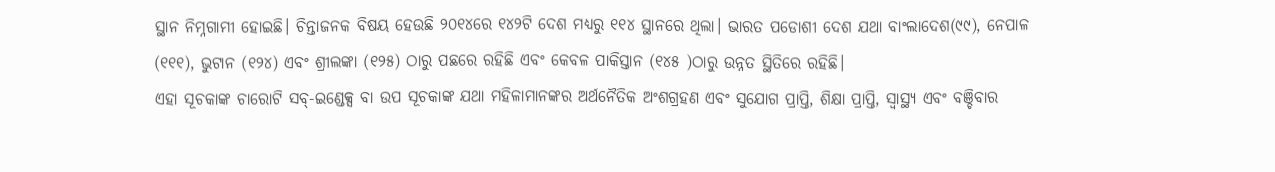ସ୍ଥାନ ନିମ୍ନଗାମୀ ହୋଇଛି। ଚିନ୍ତାଜନକ ବିଷୟ ହେଉଛି ୨୦୧୪ରେ ୧୪୨ଟି ଦେଶ ମଧ୍ୟରୁ ୧୧୪ ସ୍ଥାନରେ ଥିଲା। ଭାରତ ପଡୋଶୀ ଦେଶ ଯଥା ବାଂଲାଦେଶ(୯୯), ନେପାଳ (୧୧୧), ଭୁଟାନ (୧୨୪) ଏବଂ ଶ୍ରୀଲଙ୍କା (୧୨୫) ଠାରୁ ପଛରେ ରହିଛି ଏବଂ କେବଳ ପାକିସ୍ତାନ (୧୪୫ )ଠାରୁ ଉନ୍ନତ ସ୍ଥିତିରେ ରହିଛି।
ଏହା ସୂଚକାଙ୍କ ଚାରୋଟି ସବ୍‌-ଇଣ୍ଡେକ୍ସ ବା ଉପ ସୂଚକାଙ୍କ ଯଥା ମହିଳାମାନଙ୍କର ଅର୍ଥନୈତିକ ଅଂଶଗ୍ରହଣ ଏବଂ ସୁଯୋଗ ପ୍ରାପ୍ତି, ଶିକ୍ଷା ପ୍ରାପ୍ତି, ସ୍ବାସ୍ଥ୍ୟ ଏବଂ ବଞ୍ଚିବାର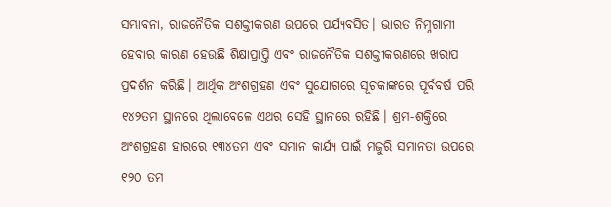ସମ୍ଭାବନା, ରାଜନୈତିକ ସଶକ୍ତୀକରଣ ଉପରେ ପର୍ଯ୍ୟବସିତ। ଭାରତ ନିମ୍ନଗାମୀ ହେବାର କାରଣ ହେଉଛି ଶିକ୍ଷାପ୍ରାପ୍ତି ଏବଂ ରାଜନୈତିକ ସଶକ୍ତୀକରଣରେ ଖରାପ ପ୍ରଦର୍ଶନ କରିଛି। ଆର୍ଥିକ ଅଂଶଗ୍ରହଣ ଏବଂ ସୁଯୋଗରେ ସୂଚକାଙ୍କରେ ପୂର୍ବବର୍ଷ ପରି ୧୪୨ତମ ସ୍ଥାନରେ ଥିଲାବେଳେ ଏଥର ସେହି ସ୍ଥାନରେ ରହିଛି। ଶ୍ରମ-ଶକ୍ତିରେ ଅଂଶଗ୍ରହଣ ହାରରେ ୧୩୪ତମ ଏବଂ ସମାନ କାର୍ଯ୍ୟ ପାଇଁ ମଜୁରି ସମାନତା ଉପରେ ୧୨୦ ତମ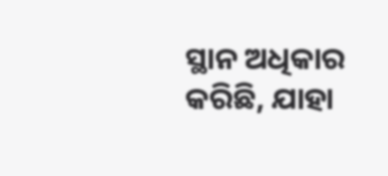ସ୍ଥାନ ଅଧିକାର କରିଛି, ଯାହା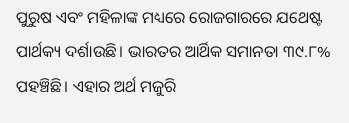ପୁରୁଷ ଏବଂ ମହିଳାଙ୍କ ମଧ୍ୟରେ ରୋଜଗାରରେ ଯଥେଷ୍ଟ ପାର୍ଥକ୍ୟ ଦର୍ଶାଉଛି। ଭାରତର ଆର୍ଥିକ ସମାନତା ୩୯.୮% ପହଞ୍ଚିଛି। ଏହାର ଅର୍ଥ ମଜୁରି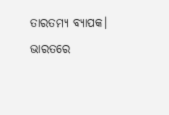ତାରତମ୍ୟ ବ୍ୟାପକ। ଭାରତରେ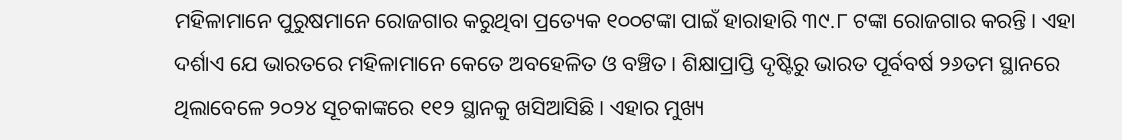ମହିଳାମାନେ ପୁରୁଷମାନେ ରୋଜଗାର କରୁଥିବା ପ୍ରତ୍ୟେକ ୧୦୦ଟଙ୍କା ପାଇଁ ହାରାହାରି ୩୯.୮ ଟଙ୍କା ରୋଜଗାର କରନ୍ତି। ଏହା ଦର୍ଶାଏ ଯେ ଭାରତରେ ମହିଳାମାନେ କେତେ ଅବହେଳିତ ଓ ବଞ୍ଚିତ। ଶିକ୍ଷାପ୍ରାପ୍ତି ଦୃଷ୍ଟିରୁ ଭାରତ ପୂର୍ବବର୍ଷ ୨୬ତମ ସ୍ଥାନରେ ଥିଲାବେଳେ ୨୦୨୪ ସୂଚକାଙ୍କରେ ୧୧୨ ସ୍ଥାନକୁ ଖସିଆସିଛି। ଏହାର ମୁଖ୍ୟ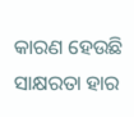କାରଣ ହେଉଛି ସାକ୍ଷରତା ହାର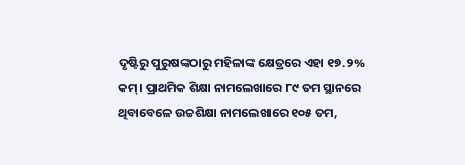ଦୃଷ୍ଟିରୁ ପୁରୁଷଙ୍କଠାରୁ ମହିଳାଙ୍କ କ୍ଷେତ୍ରରେ ଏହା ୧୭.୨% କମ୍‌। ପ୍ରାଥମିକ ଶିକ୍ଷା ନାମଲେଖାରେ ୮୯ ତମ ସ୍ଥାନରେ ଥିବାବେଳେ ଉଚ୍ଚଶିକ୍ଷା ନାମଲେଖାରେ ୧୦୫ ତମ,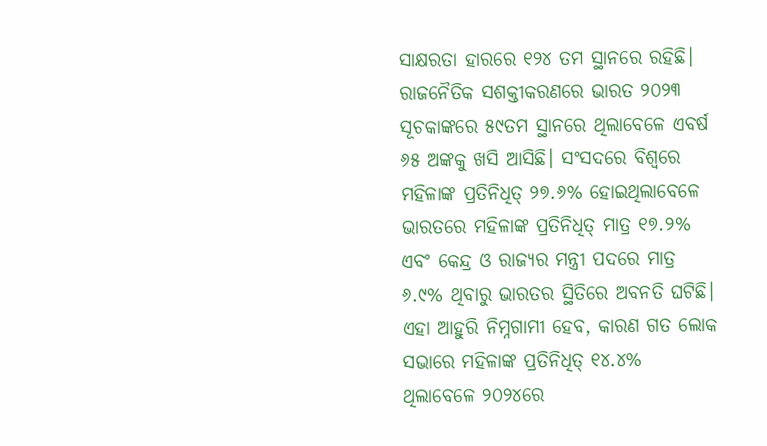ସାକ୍ଷରତା ହାରରେ ୧୨୪ ତମ ସ୍ଥାନରେ ରହିଛି।
ରାଜନୈତିକ ସଶକ୍ତୀକରଣରେ ଭାରତ ୨୦୨୩ ସୂଚକାଙ୍କରେ ୫୯ତମ ସ୍ଥାନରେ ଥିଲାବେଳେ ଏବର୍ଷ ୬୫ ଅଙ୍କକୁ ଖସି ଆସିଛି। ସଂସଦରେ ବିଶ୍ବରେ ମହିଳାଙ୍କ ପ୍ରତିନିଧିତ୍ ୨୭.୬% ହୋଇଥିଲାବେଳେ ଭାରତରେ ମହିଳାଙ୍କ ପ୍ରତିନିଧିତ୍ ମାତ୍ର ୧୭.୨% ଏବଂ କେନ୍ଦ୍ର ଓ ରାଜ୍ୟର ମନ୍ତ୍ରୀ ପଦରେ ମାତ୍ର ୬.୯% ଥିବାରୁ ଭାରତର ସ୍ଥିତିରେ ଅବନତି ଘଟିଛି। ଏହା ଆହୁରି ନିମ୍ନଗାମୀ ହେବ, କାରଣ ଗତ ଲୋକ ସଭାରେ ମହିଳାଙ୍କ ପ୍ରତିନିଧିତ୍ ୧୪.୪% ଥିଲାବେଳେ ୨୦୨୪ରେ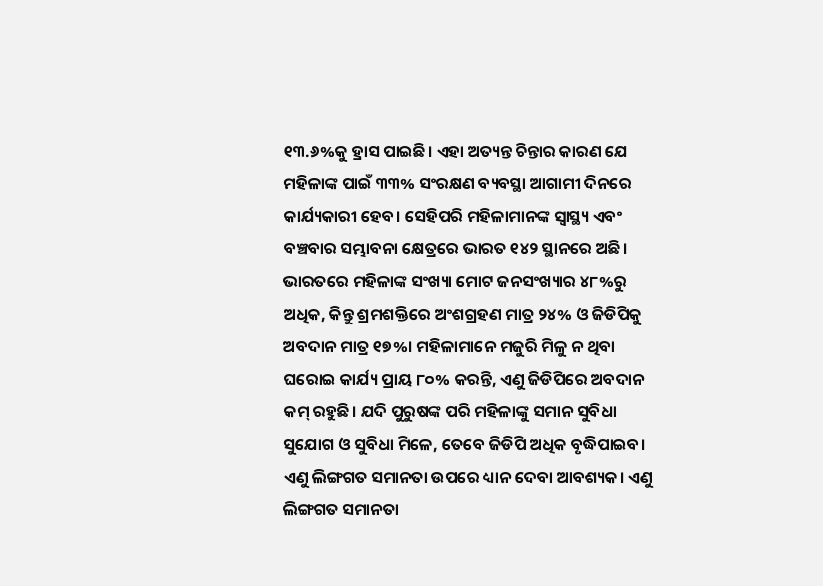୧୩.୬%କୁ ହ୍ରାସ ପାଇଛି। ଏହା ଅତ୍ୟନ୍ତ ଚିନ୍ତାର କାରଣ ଯେ ମହିଳାଙ୍କ ପାଇଁ ୩୩% ସଂରକ୍ଷଣ ବ୍ୟବସ୍ଥା ଆଗାମୀ ଦିନରେ କାର୍ଯ୍ୟକାରୀ ହେବ। ସେହିପରି ମହିଳାମାନଙ୍କ ସ୍ବାସ୍ଥ୍ୟ ଏବଂ ବଞ୍ଚବାର ସମ୍ଭାବନା କ୍ଷେତ୍ରରେ ଭାରତ ୧୪୨ ସ୍ଥାନରେ ଅଛି।
ଭାରତରେ ମହିଳାଙ୍କ ସଂଖ୍ୟା ମୋଟ ଜନସଂଖ୍ୟାର ୪୮%ରୁ ଅଧିକ, କିନ୍ତୁ ଶ୍ରମଶକ୍ତିରେ ଅଂଶଗ୍ରହଣ ମାତ୍ର ୨୪% ଓ ଜିଡିପିକୁ ଅବଦାନ ମାତ୍ର ୧୭%। ମହିଳାମାନେ ମଜୁରି ମିଳୁ ନ ଥିବା ଘରୋଇ କାର୍ଯ୍ୟ ପ୍ରାୟ ୮୦% କରନ୍ତି, ଏଣୁ ଜିଡିପିରେ ଅବଦାନ କମ୍‌ ରହୁଛି। ଯଦି ପୁରୁଷଙ୍କ ପରି ମହିଳାଙ୍କୁ ସମାନ ସୁବିଧା ସୁଯୋଗ ଓ ସୁବିଧା ମିଳେ, ତେବେ ଜିଡିପି ଅଧିକ ବୃଦ୍ଧିପାଇବ। ଏଣୁ ଲିଙ୍ଗଗତ ସମାନତା ଉପରେ ଧ୍ୟାନ ଦେବା ଆବଶ୍ୟକ। ଏଣୁ ଲିଙ୍ଗଗତ ସମାନତା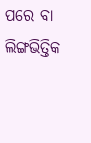ପରେ ବା ଲିଙ୍ଗଭିତ୍ତିକ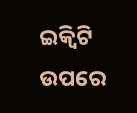ଇକ୍ୱିଟି ଉପରେ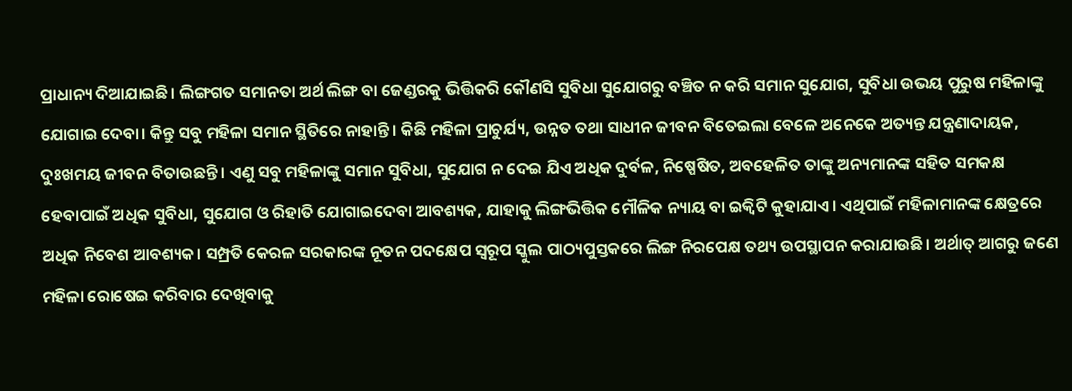ପ୍ରାଧାନ୍ୟ ଦିଆଯାଇଛି। ଲିଙ୍ଗଗତ ସମାନତା ଅର୍ଥ ଲିଙ୍ଗ ବା ଜେଣ୍ଡରକୁ ଭିତ୍ତିକରି କୌଣସି ସୁବିଧା ସୁଯୋଗରୁ ବଞ୍ଚିତ ନ କରି ସମାନ ସୁଯୋଗ, ସୁବିଧା ଉଭୟ ପୁରୁଷ ମହିଳାଙ୍କୁ ଯୋଗାଇ ଦେବା। କିନ୍ତୁ ସବୁ ମହିଳା ସମାନ ସ୍ଥିତିରେ ନାହାନ୍ତି। କିଛି ମହିଳା ପ୍ରାଚୁର୍ଯ୍ୟ, ଉନ୍ନତ ତଥା ସାଧୀନ ଜୀବନ ବିତେଇଲା ବେଳେ ଅନେକେ ଅତ୍ୟନ୍ତ ଯନ୍ତ୍ରଣାଦାୟକ, ଦୁଃଖମୟ ଜୀବନ ବିତାଉଛନ୍ତି। ଏଣୁ ସବୁ ମହିଳାଙ୍କୁ ସମାନ ସୁବିଧା, ସୁଯୋଗ ନ ଦେଇ ଯିଏ ଅଧିକ ଦୁର୍ବଳ, ନିଷ୍ପେଷିତ, ଅବହେଳିତ ତାଙ୍କୁ ଅନ୍ୟମାନଙ୍କ ସହିତ ସମକକ୍ଷ ହେବାପାଇଁ ଅଧିକ ସୁବିଧା, ସୁଯୋଗ ଓ ରିହାତି ଯୋଗାଇଦେବା ଆବଶ୍ୟକ, ଯାହାକୁ ଲିଙ୍ଗଭିତ୍ତିକ ମୌଳିକ ନ୍ୟାୟ ବା ଇକ୍ୱିଟି କୁହାଯାଏ। ଏଥିପାଇଁ ମହିଳାମାନଙ୍କ କ୍ଷେତ୍ରରେ ଅଧିକ ନିବେଶ ଆବଶ୍ୟକ। ସମ୍ପ୍ରତି କେରଳ ସରକାରଙ୍କ ନୂତନ ପଦକ୍ଷେପ ସ୍ବରୂପ ସ୍କୁଲ ପାଠ୍ୟପୁସ୍ତକରେ ଲିଙ୍ଗ ନିରପେକ୍ଷ ତଥ୍ୟ ଉପସ୍ଥାପନ କରାଯାଉଛି। ଅର୍ଥାତ୍‌ ଆଗରୁ ଜଣେ ମହିଳା ରୋଷେଇ କରିବାର ଦେଖିବାକୁ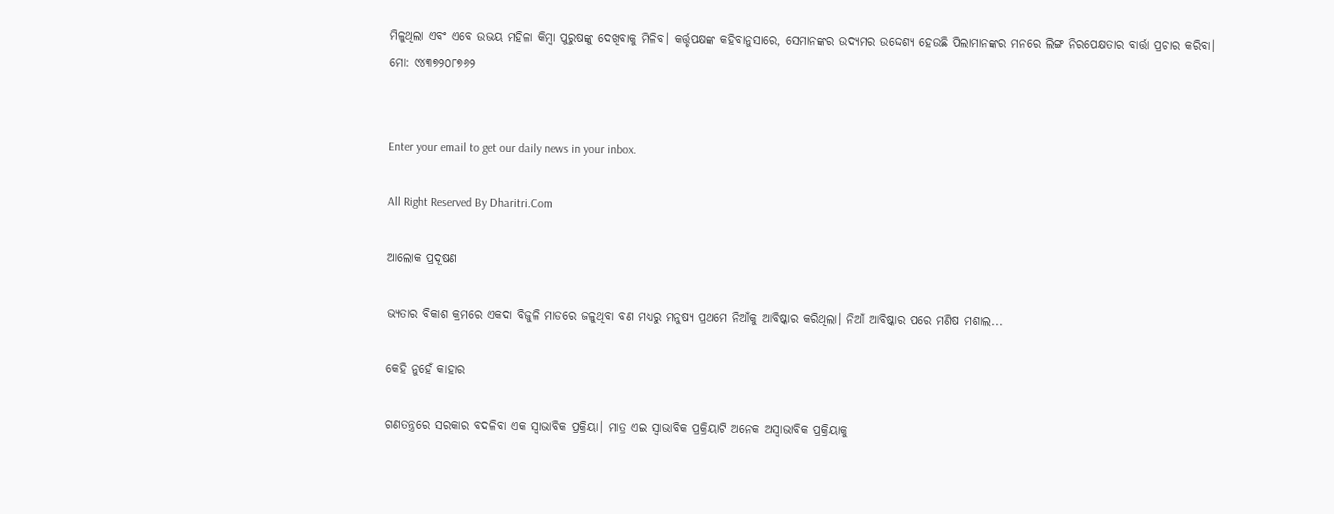ମିଳୁଥିଲା ଏବଂ ଏବେ ଉଭୟ ମହିଳା କିମ୍ବା ପୁରୁଷଙ୍କୁ ଦେଖିବାକୁ ମିଳିବ। କର୍ତ୍ତୃପକ୍ଷଙ୍କ କହିବାନୁସାରେ, ସେମାନଙ୍କର ଉଦ୍ୟମର ଉଦ୍ଦେଶ୍ୟ ହେଉଛି ପିଲାମାନଙ୍କର ମନରେ ଲିଙ୍ଗ ନିରପେକ୍ଷତାର ବାର୍ତ୍ତା ପ୍ରଚାର କରିବା।
ମୋ: ୯୪୩୭୨୦୮୭୬୨


Enter your email to get our daily news in your inbox.

All Right Reserved By Dharitri.Com

ଆଲୋକ ପ୍ରଦୂଷଣ

ଭ୍ୟତାର ବିକାଶ କ୍ରମରେ ଏକଦା ବିଜୁଳି ମାଡରେ ଜଳୁଥିବା ବଣ ମଧ୍ୟରୁ ମନୁଷ୍ୟ ପ୍ରଥମେ ନିଆଁକୁ ଆବିଷ୍କାର କରିଥିଲା। ନିଆଁ ଆବିଷ୍କାର ପରେ ମଣିଷ ମଶାଲ...

କେହି ନୁହେଁ କାହାର

ଗଣତନ୍ତ୍ରରେ ସରକାର ବଦଳିବା ଏକ ସ୍ବାଭାବିକ ପ୍ରକ୍ରିୟା। ମାତ୍ର ଏଇ ସ୍ବାଭାବିକ ପ୍ରକ୍ରିୟାଟି ଅନେକ ଅସ୍ବାଭାବିକ ପ୍ରକ୍ରିୟାକୁ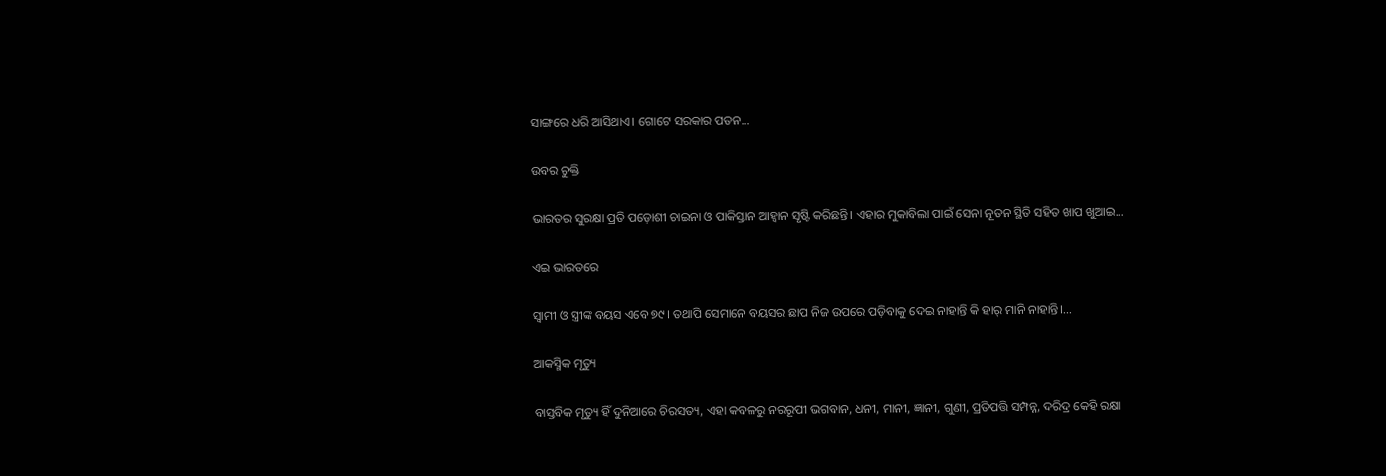ସାଙ୍ଗରେ ଧରି ଆସିଥାଏ। ଗୋଟେ ସରକାର ପତନ...

ଉବର ଚୁକ୍ତି

ଭାରତର ସୁରକ୍ଷା ପ୍ରତି ପଡ଼ୋଶୀ ଚାଇନା ଓ ପାକିସ୍ତାନ ଆହ୍ବାନ ସୃଷ୍ଟି କରିଛନ୍ତି। ଏହାର ମୁକାବିଲା ପାଇଁ ସେନା ନୂତନ ସ୍ଥିତି ସହିତ ଖାପ ଖୁଆଇ...

ଏଇ ଭାରତରେ

ସ୍ବାମୀ ଓ ସ୍ତ୍ରୀଙ୍କ ବୟସ ଏବେ ୭୯। ତଥାପି ସେମାନେ ବୟସର ଛାପ ନିଜ ଉପରେ ପଡ଼ିବାକୁ ଦେଇ ନାହାନ୍ତି କି ହାର୍‌ ମାନି ନାହାନ୍ତି।...

ଆକସ୍ମିକ ମୃତ୍ୟୁ

ବାସ୍ତବିକ ମୃତ୍ୟୁ ହିଁ ଦୁନିଆରେ ଚିରସତ୍ୟ, ଏହା କବଳରୁ ନରରୂପୀ ଭଗବାନ, ଧନୀ, ମାନୀ, ଜ୍ଞାନୀ, ଗୁଣୀ, ପ୍ରତିପତ୍ତି ସମ୍ପନ୍ନ, ଦରିଦ୍ର କେହି ରକ୍ଷା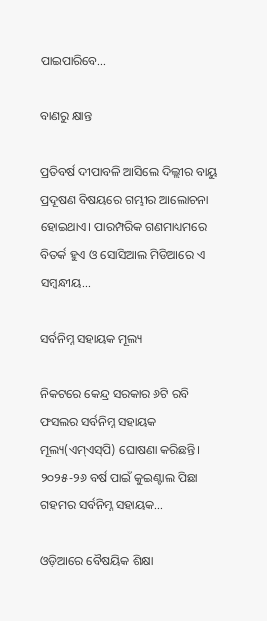ପାଇପାରିବେ...

ବାଣରୁ କ୍ଷାନ୍ତ

ପ୍ରତିବର୍ଷ ଦୀପାବଳି ଆସିଲେ ଦିଲ୍ଲୀର ବାୟୁ ପ୍ରଦୂଷଣ ବିଷୟରେ ଗମ୍ଭୀର ଆଲୋଚନା ହୋଇଥାଏ। ପାରମ୍ପରିକ ଗଣମାଧ୍ୟମରେ ବିତର୍କ ହୁଏ ଓ ସୋସିଆଲ ମିଡିଆରେ ଏ ସମ୍ବନ୍ଧୀୟ...

ସର୍ବନିମ୍ନ ସହାୟକ ମୂଲ୍ୟ

ନିକଟରେ କେନ୍ଦ୍ର ସରକାର ୬ଟି ରବି ଫସଲର ସର୍ବନିମ୍ନ ସହାୟକ ମୂଲ୍ୟ(ଏମ୍‌ଏସ୍‌ପି) ଘୋଷଣା କରିଛନ୍ତି। ୨୦୨୫-୨୬ ବର୍ଷ ପାଇଁ କୁଇଣ୍ଟାଲ ପିଛା ଗହମର ସର୍ବନିମ୍ନ ସହାୟକ...

ଓଡ଼ିଆରେ ବୈଷୟିକ ଶିକ୍ଷା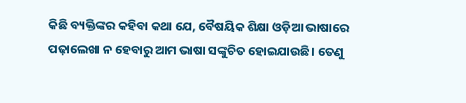କିଛି ବ୍ୟକ୍ତିଙ୍କର କହିବା କଥା ଯେ, ବୈଷୟିକ ଶିକ୍ଷା ଓଡ଼ିଆ ଭାଷାରେ ପଢ଼ାଲେଖା ନ ହେବାରୁ ଆମ ଭାଷା ସଙ୍କୁଚିତ ହୋଇଯାଉଛି। ତେଣୁ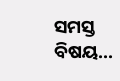ସମସ୍ତ ବିଷୟ...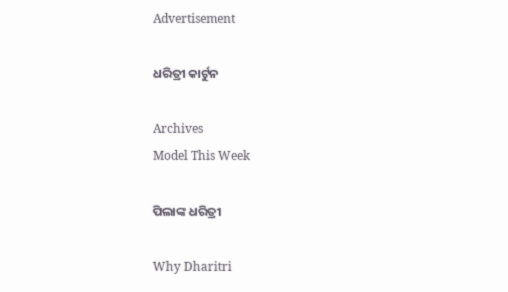Advertisement

ଧରିତ୍ରୀ କାର୍ଟୁନ

Archives
Model This Week

ପିଲାଙ୍କ ଧରିତ୍ରୀ

Why Dharitri